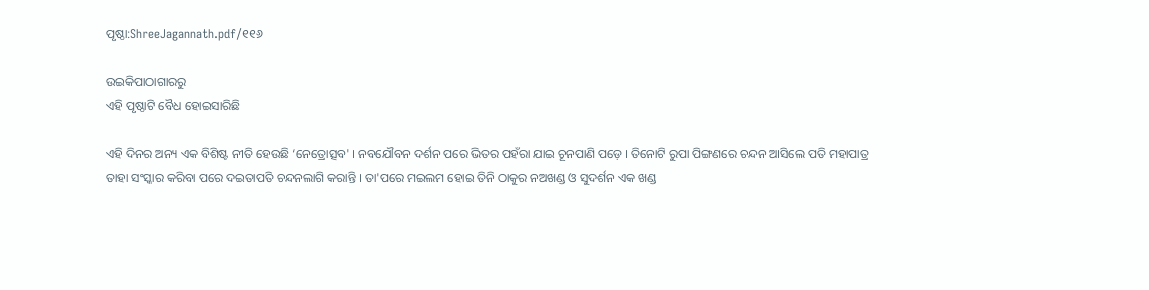ପୃଷ୍ଠା:ShreeJagannath.pdf/୧୧୬

ଉଇକିପାଠାଗାର‌ରୁ
ଏହି ପୃଷ୍ଠାଟି ବୈଧ ହୋଇସାରିଛି

ଏହି ଦିନର ଅନ୍ୟ ଏକ ବିଶିଷ୍ଟ ନୀତି ହେଉଛି ‘ନେତ୍ରୋତ୍ସବ' । ନବଯୌବନ ଦର୍ଶନ ପରେ ଭିତର ପହଁରା ଯାଇ ଚୂନପାଣି ପଡ଼େ । ତିନୋଟି ରୁପା ପିଙ୍ଗଣରେ ଚନ୍ଦନ ଆସିଲେ ପତି ମହାପାତ୍ର ତାହା ସଂସ୍କାର କରିବା ପରେ ଦଇତାପତି ଚନ୍ଦନଲାଗି କରାନ୍ତି । ତା'ପରେ ମଇଲମ ହୋଇ ତିନି ଠାକୁର ନଅଖଣ୍ଡ ଓ ସୁଦର୍ଶନ ଏକ ଖଣ୍ଡ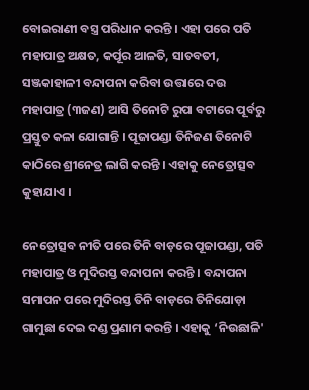ବୋଇରାଣୀ ବସ୍ତ୍ର ପରିଧାନ କରନ୍ତି । ଏହା ପରେ ପତି ମହାପାତ୍ର ଅକ୍ଷତ, କର୍ପୂର ଆଳତି, ସାତବତୀ, ସଞ୍ଜକାହାଳୀ ବନ୍ଦାପନା କରିବା ଉତ୍ତାରେ ଦଉ ମହାପାତ୍ର (୩ଜଣ) ଆସି ତିନୋଟି ରୁପା ବଟାରେ ପୂର୍ବରୁ ପ୍ରସ୍ତୁତ କଳା ଯୋଗାନ୍ତି । ପୂଜାପଣ୍ଡା ତିନିଜଣ ତିନୋଟି କାଠିରେ ଶ୍ରୀନେତ୍ର ଲାଗି କରନ୍ତି । ଏହାକୁ ନେତ୍ରୋତ୍ସବ କୁହାଯାଏ ।

ନେତ୍ରୋତ୍ସବ ନୀତି ପରେ ତିନି ବାଡ଼ରେ ପୂଜାପଣ୍ଡା, ପତି ମହାପାତ୍ର ଓ ମୁଦିରସ୍ତ ବନ୍ଦାପନା କରନ୍ତି । ବନ୍ଦାପନା ସମାପନ ପରେ ମୁଦିରସ୍ତ ତିନି ବାଡ଼ରେ ତିନିଯୋଡ଼ା ଗାମୁଛା ଦେଇ ଦଣ୍ଡ ପ୍ରଣାମ କରନ୍ତି । ଏହାକୁ ‘ନିଉଛାଳି'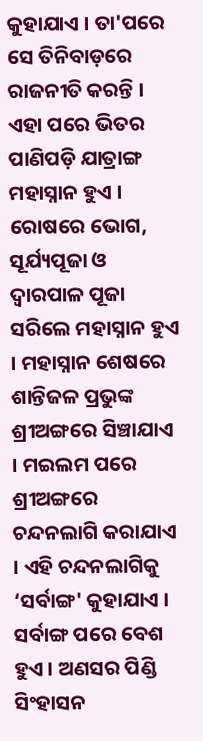କୁହାଯାଏ । ତା'ପରେ ସେ ତିନିବାଡ଼ରେ ରାଜନୀତି କରନ୍ତି । ଏହା ପରେ ଭିତର ପାଣିପଡ଼ି ଯାତ୍ରାଙ୍ଗ ମହାସ୍ନାନ ହୁଏ । ରୋଷରେ ଭୋଗ, ସୂର୍ଯ୍ୟପୂଜା ଓ ଦ୍ୱାରପାଳ ପୂଜା ସରିଲେ ମହାସ୍ନାନ ହୁଏ । ମହାସ୍ନାନ ଶେଷରେ ଶାନ୍ତିଜଳ ପ୍ରଭୁଙ୍କ ଶ୍ରୀଅଙ୍ଗରେ ସିଞ୍ଚାଯାଏ । ମଇଲମ ପରେ ଶ୍ରୀଅଙ୍ଗରେ ଚନ୍ଦନଲାଗି କରାଯାଏ । ଏହି ଚନ୍ଦନଲାଗିକୁ ‘ସର୍ବାଙ୍ଗ' କୁହାଯାଏ । ସର୍ବାଙ୍ଗ ପରେ ବେଶ ହୁଏ । ଅଣସର ପିଣ୍ଡି ସିଂହାସନ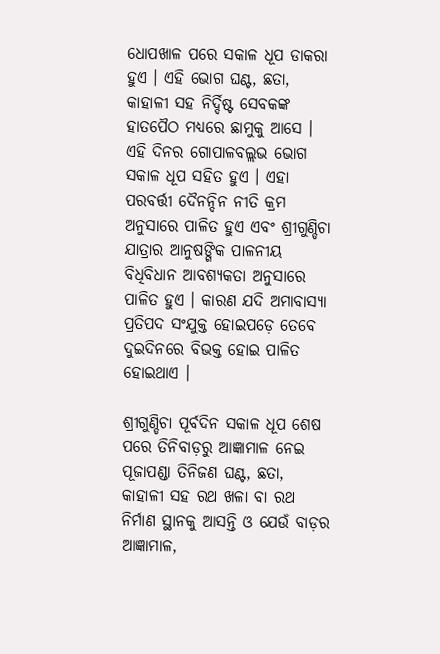ଧୋପଖାଳ ପରେ ସକାଳ ଧୂପ ଡାକରା ହୁଏ । ଏହି ଭୋଗ ଘଣ୍ଟ, ଛତା, କାହାଳୀ ସହ ନିର୍ଦ୍ଦିଷ୍ଟ ସେବକଙ୍କ ହାତପୈଠ ମଧ୍ୟରେ ଛାମୁକୁ ଆସେ । ଏହି ଦିନର ଗୋପାଳବଲ୍ଲଭ ଭୋଗ ସକାଳ ଧୂପ ସହିତ ହୁଏ । ଏହା ପରବର୍ତ୍ତୀ ଦୈନନ୍ଦିନ ନୀତି କ୍ରମ ଅନୁସାରେ ପାଳିତ ହୁଏ ଏବଂ ଶ୍ରୀଗୁଣ୍ଡିଚା ଯାତ୍ରାର ଆନୁଷଙ୍ଗିକ ପାଳନୀୟ ବିଧିବିଧାନ ଆବଶ୍ୟକତା ଅନୁସାରେ ପାଳିତ ହୁଏ । କାରଣ ଯଦି ଅମାବାସ୍ୟା ପ୍ରତିପଦ ସଂଯୁକ୍ତ ହୋଇପଡ଼େ ତେବେ ଦୁଇଦିନରେ ବିଭକ୍ତ ହୋଇ ପାଳିତ ହୋଇଥାଏ ।

ଶ୍ରୀଗୁଣ୍ଡିଚା ପୂର୍ବଦିନ ସକାଳ ଧୂପ ଶେଷ ପରେ ତିନିବାଡ଼ରୁ ଆଜ୍ଞାମାଳ ନେଇ ପୂଜାପଣ୍ଡା ତିନିଜଣ ଘଣ୍ଟ, ଛତା, କାହାଳୀ ସହ ରଥ ଖଳା ବା ରଥ ନିର୍ମାଣ ସ୍ଥାନକୁ ଆସନ୍ତି ଓ ଯେଉଁ ବାଡ଼ର ଆଜ୍ଞାମାଳ,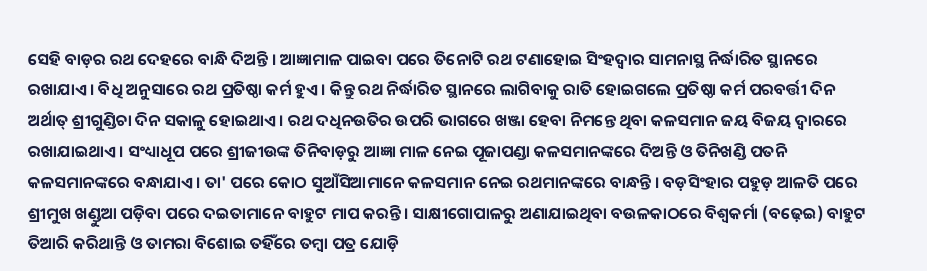ସେହି ବାଡ଼ର ରଥ ଦେହରେ ବାନ୍ଧି ଦିଅନ୍ତି । ଆଜ୍ଞାମାଳ ପାଇବା ପରେ ତିନୋଟି ରଥ ଟଣାହୋଇ ସିଂହଦ୍ୱାର ସାମନାସ୍ଥ ନିର୍ଦ୍ଧାରିତ ସ୍ଥାନରେ ରଖାଯାଏ । ବିଧି ଅନୁସାରେ ରଥ ପ୍ରତିଷ୍ଠା କର୍ମ ହୁଏ । କିନ୍ତୁ ରଥ ନିର୍ଦ୍ଧାରିତ ସ୍ଥାନରେ ଲାଗିବାକୁ ରାତି ହୋଇଗଲେ ପ୍ରତିଷ୍ଠା କର୍ମ ପରବର୍ତ୍ତୀ ଦିନ ଅର୍ଥାତ୍ ଶ୍ରୀଗୁଣ୍ଡିଚା ଦିନ ସକାଳୁ ହୋଇଥାଏ । ରଥ ଦଧିନଉତିର ଉପରି ଭାଗରେ ଖଞ୍ଜା ହେବା ନିମନ୍ତେ ଥିବା କଳସମାନ ଜୟ ବିଜୟ ଦ୍ୱାରରେ ରଖାଯାଇଥାଏ । ସଂଧ୍ୟାଧୂପ ପରେ ଶ୍ରୀଜୀଉଙ୍କ ତିନିବାଡ଼ରୁ ଆଜ୍ଞା ମାଳ ନେଇ ପୂଜାପଣ୍ଡା କଳସମାନଙ୍କରେ ଦିଅନ୍ତି ଓ ତିନିଖଣ୍ଡି ପତନି କଳସମାନଙ୍କରେ ବନ୍ଧାଯାଏ । ତା' ପରେ କୋଠ ସୁଆଁସିଆମାନେ କଳସମାନ ନେଇ ରଥମାନଙ୍କରେ ବାନ୍ଧନ୍ତି । ବଡ଼ସିଂହାର ପହୁଡ଼ ଆଳତି ପରେ ଶ୍ରୀମୁଖ ଖଣ୍ଡୁଆ ପଡ଼ିବା ପରେ ଦଇତାମାନେ ବାହୁଟ ମାପ କରନ୍ତି । ସାକ୍ଷୀଗୋପାଳରୁ ଅଣାଯାଇଥିବା ବଉଳକାଠରେ ବିଶ୍ୱକର୍ମା (ବଢ଼େଇ) ବାହୁଟ ତିଆରି କରିଥାନ୍ତି ଓ ତାମରା ବିଶୋଇ ତହିଁରେ ତମ୍ବା ପତ୍ର ଯୋଡ଼ି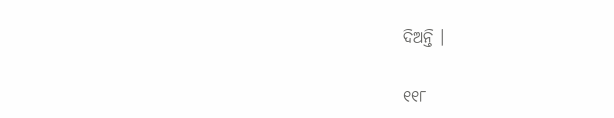ଦିଅନ୍ତି ।

୧୧୮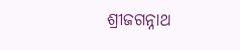ଶ୍ରୀଜଗନ୍ନାଥ